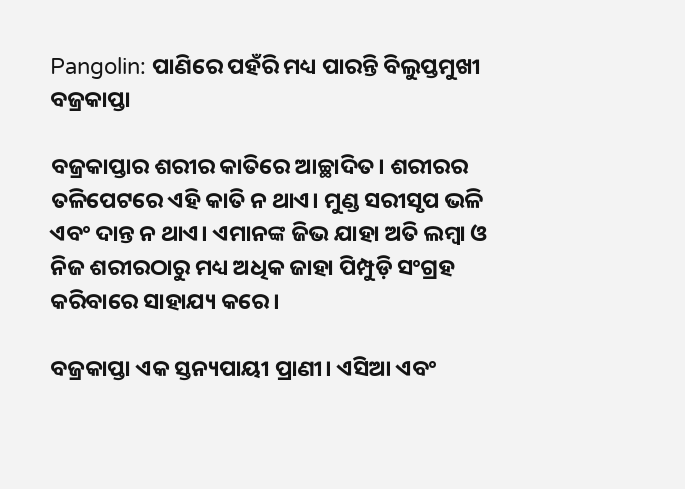Pangolin: ପାଣିରେ ପହଁରି ମଧ୍ୟ ପାରନ୍ତି ବିଲୁପ୍ତମୁଖୀ ବଜ୍ରକାପ୍ତା

ବଜ୍ରକାପ୍ତାର ଶରୀର କାତିରେ ଆଚ୍ଛାଦିତ। ଶରୀରର ତଳିପେଟରେ ଏହି କାତି ନ ଥାଏ। ମୁଣ୍ଡ ସରୀସୃପ ଭଳି ଏବଂ ଦାନ୍ତ ନ ଥାଏ। ଏମାନଙ୍କ ଜିଭ ଯାହା ଅତି ଲମ୍ବା ଓ ନିଜ ଶରୀରଠାରୁ ମଧ୍ୟ ଅଧିକ ଜାହା ପିମ୍ପୁଡ଼ି ସଂଗ୍ରହ କରିବାରେ ସାହାଯ୍ୟ କରେ।

ବଜ୍ରକାପ୍ତା ଏକ ସ୍ତନ୍ୟପାୟୀ ପ୍ରାଣୀ। ଏସିଆ ଏବଂ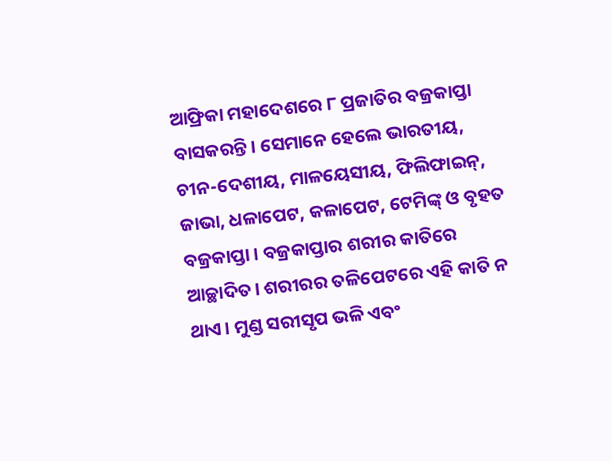ଆଫ୍ରିକା ମହାଦେଶରେ ୮ ପ୍ରଜାତିର ବଜ୍ରକାପ୍ତା ବାସକରନ୍ତି। ସେମାନେ ହେଲେ ଭାରତୀୟ, ଚୀନ-ଦେଶୀୟ, ମାଳୟେସୀୟ, ଫିଲିଫାଇନ୍, ଜାଭା, ଧଳାପେଟ, କଳାପେଟ, ଟେମିଙ୍କ୍ ଓ ବୃହତ ବଜ୍ରକାପ୍ତା। ବଜ୍ରକାପ୍ତାର ଶରୀର କାତିରେ ଆଚ୍ଛାଦିତ। ଶରୀରର ତଳିପେଟରେ ଏହି କାତି ନ ଥାଏ। ମୁଣ୍ଡ ସରୀସୃପ ଭଳି ଏବଂ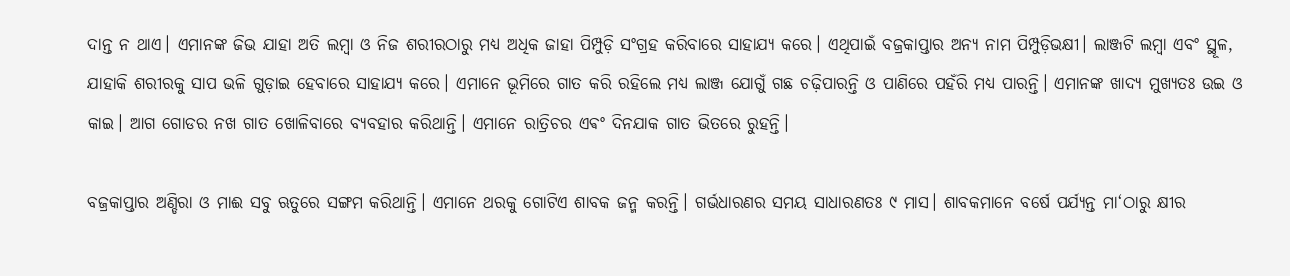ଦାନ୍ତ ନ ଥାଏ। ଏମାନଙ୍କ ଜିଭ ଯାହା ଅତି ଲମ୍ବା ଓ ନିଜ ଶରୀରଠାରୁ ମଧ୍ୟ ଅଧିକ ଜାହା ପିମ୍ପୁଡ଼ି ସଂଗ୍ରହ କରିବାରେ ସାହାଯ୍ୟ କରେ। ଏଥିପାଇଁ ବଜ୍ରକାପ୍ତାର ଅନ୍ୟ ନାମ ପିମ୍ପୁଡ଼ିଭକ୍ଷୀ। ଲାଞ୍ଜଟି ଲମ୍ବା ଏବଂ ସ୍ଥୂଳ, ଯାହାକି ଶରୀରକୁ ସାପ ଭଳି ଗୁଡ଼ାଇ ହେବାରେ ସାହାଯ୍ୟ କରେ। ଏମାନେ ଭୂମିରେ ଗାତ କରି ରହିଲେ ମଧ୍ୟ ଲାଞ୍ଜ ଯୋଗୁଁ ଗଛ ଚଢ଼ିପାରନ୍ତି ଓ ପାଣିରେ ପହଁରି ମଧ୍ୟ ପାରନ୍ତି। ଏମାନଙ୍କ ଖାଦ୍ୟ ମୁଖ୍ୟତଃ ଉଇ ଓ କାଇ। ଆଗ ଗୋଡର ନଖ ଗାତ ଖୋଳିବାରେ ବ୍ୟବହାର କରିଥାନ୍ତି। ଏମାନେ ରାତ୍ରିଚର ଏଵଂ ଦିନଯାକ ଗାତ ଭିତରେ ରୁହନ୍ତି।

ବଜ୍ରକାପ୍ତାର ଅଣ୍ଡିରା ଓ ମାଈ ସବୁ ଋତୁରେ ସଙ୍ଗମ କରିଥାନ୍ତି। ଏମାନେ ଥରକୁ ଗୋଟିଏ ଶାବକ ଜନ୍ମ କରନ୍ତି। ଗର୍ଭଧାରଣର ସମୟ ସାଧାରଣତଃ ୯ ମାସ। ଶାବକମାନେ ବର୍ଷେ ପର୍ଯ୍ୟନ୍ତ ମା‘ଠାରୁ କ୍ଷୀର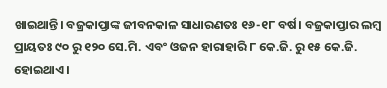ଖାଇଥାନ୍ତି। ବଜ୍ରକାପ୍ତାଙ୍କ ଜୀବନକାଳ ସାଧାରଣତଃ ୧୬-୧୮ ବର୍ଷ। ବଜ୍ରକାପ୍ତାର ଲମ୍ବ ପ୍ରାୟତଃ ୯୦ ରୁ ୧୨୦ ସେ.ମି. ଏବଂ ଓଜନ ହାରାହାରି ୮ କେ.ଜି. ରୁ ୧୫ କେ.ଜି. ହୋଇଥାଏ।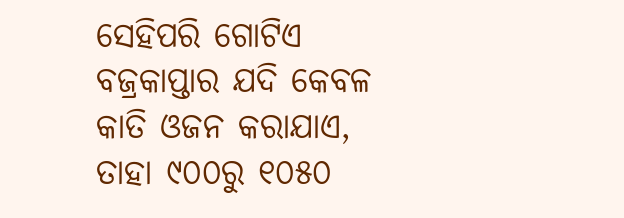ସେହିପରି ଗୋଟିଏ ବଜ୍ରକାପ୍ତାର ଯଦି କେବଳ କାତି ଓଜନ କରାଯାଏ, ତାହା ୯୦୦ରୁ ୧୦୫୦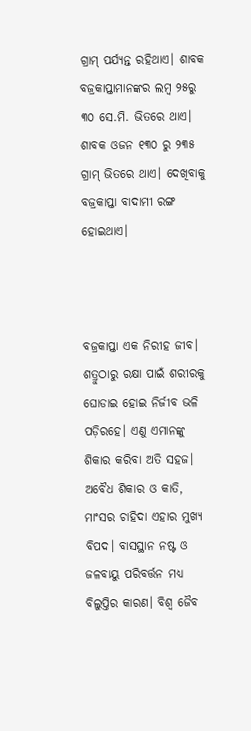ଗ୍ରାମ୍ ପର୍ଯ୍ୟନ୍ତ ରହିଥାଏ। ଶାବକ ବଜ୍ରକାପ୍ତାମାନଙ୍କର ଲମ୍ବ ୨୫ରୁ ୩୦ ସେ.ମି. ଭିତରେ ଥାଏ। ଶାବକ ଓଜନ ୧୩୦ ରୁ ୨୩୫ ଗ୍ରାମ୍ ଭିତରେ ଥାଏ। ଦେଖିବାକୁ ବଜ୍ରକାପ୍ତା ବାଦାମୀ ରଙ୍ଗ ହୋଇଥାଏ।



ବଜ୍ରକାପ୍ତା ଏକ ନିରୀହ ଜୀବ। ଶତ୍ରୁଠାରୁ ରକ୍ଷା ପାଇଁ ଶରୀରକୁ ଘୋଡାଇ ହୋଇ ନିର୍ଜୀବ ଭଳି ପଡ଼ିରହେ। ଏଣୁ ଏମାନଙ୍କୁ ଶିକାର କରିବା ଅତି ସହଜ। ଅବୈଧ ଶିକାର ଓ କାତି, ମାଂସର ଚାହିଦା ଏହାର ମୁଖ୍ୟ ବିପଦ। ବାସସ୍ଥାନ ନଷ୍ଟ ଓ ଜଳବାୟୁ ପରିବର୍ତ୍ତନ ମଧ୍ୟ ବିଲୁପ୍ତିର କାରଣ। ବିଶ୍ଵ ଜୈବ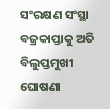ସଂରକ୍ଷଣ ସଂସ୍ଥା ବଜ୍ରକାପ୍ତାକୁ ଅତି ବିଲୁପ୍ତମୁଖୀ ଘୋଷଣା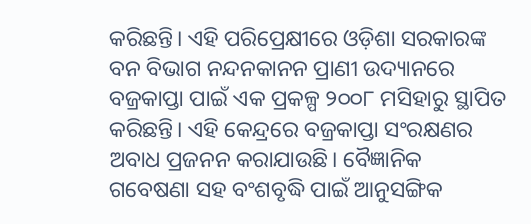କରିଛନ୍ତି। ଏହି ପରିପ୍ରେକ୍ଷୀରେ ଓଡ଼ିଶା ସରକାରଙ୍କ ବନ ବିଭାଗ ନନ୍ଦନକାନନ ପ୍ରାଣୀ ଉଦ୍ୟାନରେ ବଜ୍ରକାପ୍ତା ପାଇଁ ଏକ ପ୍ରକଳ୍ପ ୨୦୦୮ ମସିହାରୁ ସ୍ଥାପିତ କରିଛନ୍ତି। ଏହି କେନ୍ଦ୍ରରେ ବଜ୍ରକାପ୍ତା ସଂରକ୍ଷଣର ଅବାଧ ପ୍ରଜନନ କରାଯାଉଛି। ବୈଜ୍ଞାନିକ ଗବେଷଣା ସହ ବଂଶବୃଦ୍ଧି ପାଇଁ ଆନୁସଙ୍ଗିକ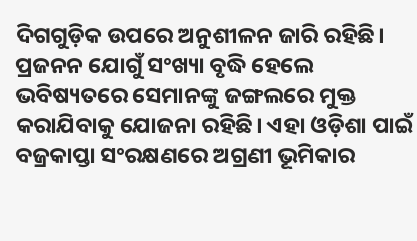ଦିଗଗୁଡ଼ିକ ଉପରେ ଅନୁଶୀଳନ ଜାରି ରହିଛି। ପ୍ରଜନନ ଯୋଗୁଁ ସଂଖ୍ୟା ବୃଦ୍ଧି ହେଲେ ଭବିଷ୍ୟତରେ ସେମାନଙ୍କୁ ଜଙ୍ଗଲରେ ମୁକ୍ତ କରାଯିବାକୁ ଯୋଜନା ରହିଛି। ଏହା ଓଡ଼ିଶା ପାଇଁ ବଜ୍ରକାପ୍ତା ସଂରକ୍ଷଣରେ ଅଗ୍ରଣୀ ଭୂମିକାର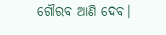ଗୌରବ ଆଣି ଦେବ।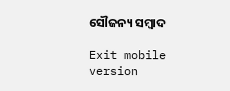ସୌଜନ୍ୟ ସମ୍ବାଦ

Exit mobile version